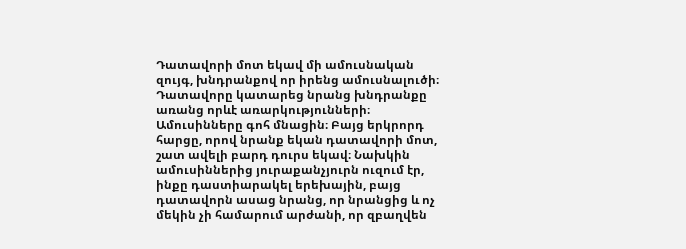Դատավորի մոտ եկավ մի ամուսնական զույգ, խնդրանքով որ իրենց ամուսնալուծի։ Դատավորը կատարեց նրանց խնդրանքը առանց որևէ առարկությունների։ Ամուսինները գոհ մնացին։ Բայց երկրորդ հարցը, որով նրանք եկան դատավորի մոտ, շատ ավելի բարդ դուրս եկավ։ Նախկին ամուսիններից յուրաքանչյուրն ուզում էր, ինքը դաստիարակել երեխային, բայց դատավորն ասաց նրանց, որ նրանցից և ոչ մեկին չի համարում արժանի, որ զբաղվեն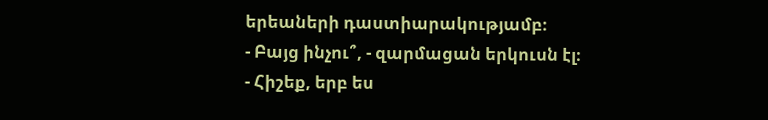երեաների դաստիարակությամբ։
- Բայց ինչու՞, - զարմացան երկուսն էլ։
- Հիշեք, երբ ես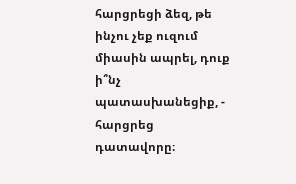հարցրեցի ձեզ, թե ինչու չեք ուզում միասին ապրել, դուք ի՞նչ պատասխանեցիք, - հարցրեց դատավորը։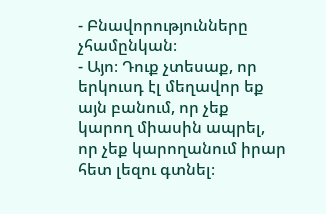- Բնավորությունները չհամընկան։
- Այո։ Դուք չտեսաք, որ երկուսդ էլ մեղավոր եք այն բանում, որ չեք կարող միասին ապրել, որ չեք կարողանում իրար հետ լեզու գտնել։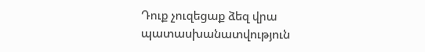Դուք չուզեցաք ձեզ վրա պատասխանատվություն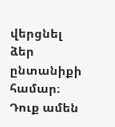վերցնել ձեր ընտանիքի համար։ Դուք ամեն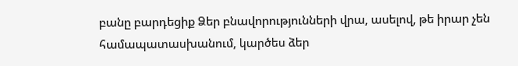բանը բարդեցիք Ձեր բնավորությունների վրա, ասելով, թե իրար չեն համապատասխանում, կարծես ձեր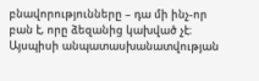բնավորությունները – դա մի ինչ-որ բան է, որը ձեզանից կախված չէ։ Այսպիսի անպատասխանատվության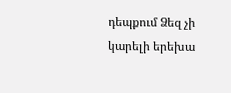դեպքում Ձեզ չի կարելի երեխա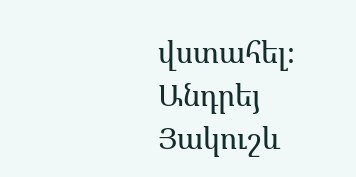վստահել։
Անդրեյ Յակուշև